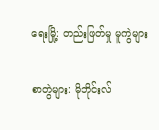ရေးမြို့: တည်းဖြတ်မှု မူကွဲများ

စာတွဲများ: မိုဘိုင်းလ်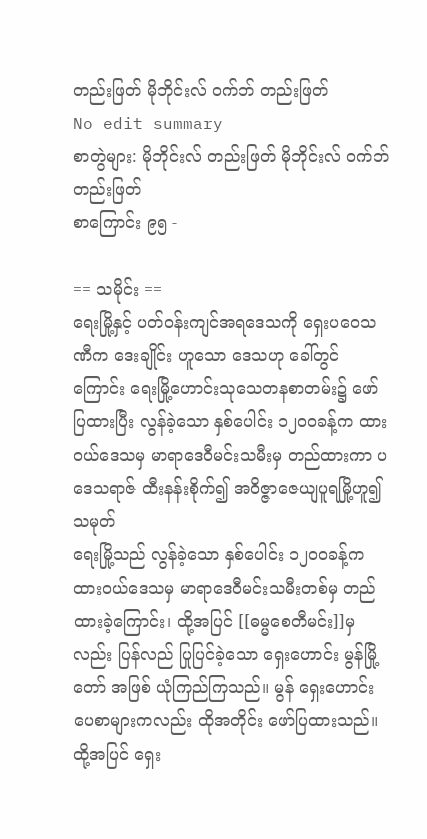တည်းဖြတ် မိုဘိုင်းလ် ဝက်ဘ် တည်းဖြတ်
No edit summary
စာတွဲများ: မိုဘိုင်းလ် တည်းဖြတ် မိုဘိုင်းလ် ဝက်ဘ် တည်းဖြတ်
စာကြောင်း ၉၅ -

== သမိုင်း ==
ရေးမြို့နှင့် ပတ်ဝန်းကျင်အရဒေသကို ရှေးပဝေသဏီက ဒေးချိုင်း ဟူသော ဒေသဟု ခေါ်တွင်ကြောင်း ရေးမြို့ဟောင်းသုသေတနစာတမ်း၌ ဖော်ပြထားပြီး လွန်ခဲ့သော နှစ်ပေါင်း ၁၂၀ဝခန့်က ထားဝယ်ဒေသမှ မာရာဒေဝီမင်းသမီးမှ တည်ထားကာ ပဒေသရာဇ် ထီးနန်းစိုက်၍ အဝိဇ္ဇာဇေယျပူရမြို့ဟူ၍ သမုတ်
ရေးမြို့သည် လွန်ခဲ့သော နှစ်ပေါင်း ၁၂၀ဝခန့်က ထားဝယ်ဒေသမှ မာရာဒေဝီမင်းသမီးတစ်မှ တည်ထားခဲ့ကြောင်း၊ ထို့အပြင် [[ဓမ္မစေတီမင်း]]မှ လည်း ပြန်လည် ပြုပြင်ခဲ့သော ရှေးဟောင်း မွန်မြို့တော် အဖြစ် ယုံကြည်ကြသည်။ မွန် ရှေးဟောင်း ပေစာများကလည်း ထိုအတိုင်း ဖော်ပြထားသည်။ ထို့အပြင် ရှေး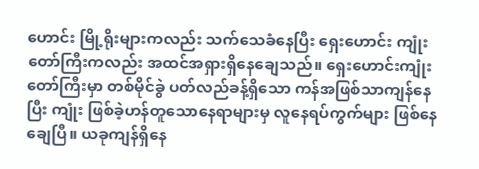ဟောင်း မြို့ရိုးများကလည်း သက်သေခံနေပြီး ရှေးဟောင်း ကျုံးတော်ကြီးကလည်း အထင်အရှားရှိနေချေသည်။ ရှေးဟောင်းကျုံးတော်ကြီးမှာ တစ်မိုင်ခွဲ ပတ်လည်ခန့်ရှိသော ကန်အဖြစ်သာကျန်နေပြီး ကျုံး ဖြစ်ခဲ့ဟန်တူသောနေရာများမှ လူနေရပ်ကွက်များ ဖြစ်နေချေပြီ။ ယခုကျန်ရှိနေ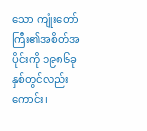သော ကျုံးတော်ကြီး၏အစိတ်အပိုင်းကို ၁၉၈၆ခုနှစ်တွင်လည်းကောင်း၊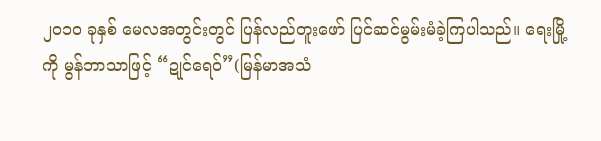၂၀၁ဝ ခုနှစ် မေလအတွင်းတွင် ပြန်လည်တူးဖော် ပြင်ဆင်မွမ်းမံခဲ့ကြပါသည်။ ရေးမြို့ကို မွန်ဘာသာဖြင့် “ဍုင်ရေဝ်”(မြန်မာအသံ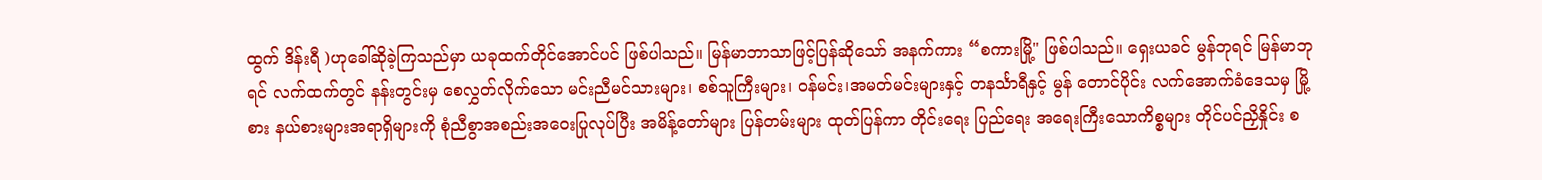ထွက် ဒိန်းရီ )ဟုခေါ်ဆိုခဲ့ကြသည်မှာ ယခုထက်တိုင်အောင်ပင် ဖြစ်ပါသည်။ မြန်မာဘာသာဖြင့်ပြန်ဆိုသော် အနက်ကား “စကားမြို့" ဖြစ်ပါသည်။ ရှေးယခင် မွန်ဘုရင် မြန်မာဘုရင် လက်ထက်တွင် နန်းတွင်းမှ စေလွှတ်လိုက်သော မင်းညီမင်သားများ၊ စစ်သူကြီးများ၊ ဝန်မင်း၊အမတ်မင်းများနှင့် တနင်္သာရီနှင့် မွန် တောင်ပိုင်း လက်အောက်ခံဒေသမှ မြို့စား နယ်စားများအရာရှိများကို စုံညီစွာအစည်းအဝေးပြုလုပ်ပြီး အမိန့်တော်များ ပြန်တမ်းများ ထုတ်ပြန်ကာ တိုင်းရေး ပြည်ရေး အရေးကြီးသောကိစ္စများ တိုင်ပင်ညှိနှိုင်း စ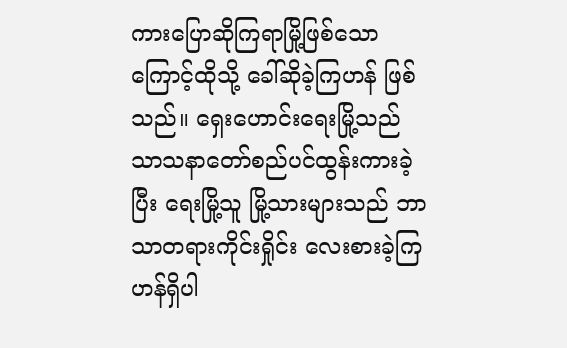ကားပြောဆိုကြရာမြို့ဖြစ်သောကြောင့်ထိုသို့ ခေါ်ဆိုခဲ့ကြဟန် ဖြစ်သည်။ ရှေးဟောင်းရေးမြို့သည် သာသနာတော်စည်ပင်ထွန်းကားခဲ့ပြီး ရေးမြို့သူ မြို့သားများသည် ဘာသာတရားကိုင်းရှိုင်း လေးစားခဲ့ကြဟန်ရှိပါ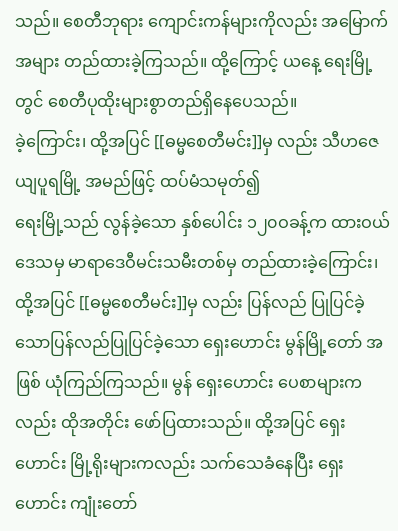သည်။ စေတီဘုရား ကျောင်းကန်များကိုလည်း အမြောက်အများ တည်ထားခဲ့ကြသည်။ ထို့ကြောင့် ယနေ့ ရေးမြို့တွင် စေတီပုထိုးများစွာတည်ရှိနေပေသည်။
ခဲ့ကြောင်း၊ ထို့အပြင် [[ဓမ္မစေတီမင်း]]မှ လည်း သီဟဇေယျပူရမြို့ အမည်ဖြင့် ထပ်မံသမုတ်၍
ရေးမြို့သည် လွန်ခဲ့သော နှစ်ပေါင်း ၁၂၀ဝခန့်က ထားဝယ်ဒေသမှ မာရာဒေဝီမင်းသမီးတစ်မှ တည်ထားခဲ့ကြောင်း၊ ထို့အပြင် [[ဓမ္မစေတီမင်း]]မှ လည်း ပြန်လည် ပြုပြင်ခဲ့သောပြန်လည်ပြုပြင်ခဲ့သော ရှေးဟောင်း မွန်မြို့တော် အဖြစ် ယုံကြည်ကြသည်။ မွန် ရှေးဟောင်း ပေစာများကလည်း ထိုအတိုင်း ဖော်ပြထားသည်။ ထို့အပြင် ရှေးဟောင်း မြို့ရိုးများကလည်း သက်သေခံနေပြီး ရှေးဟောင်း ကျုံးတော်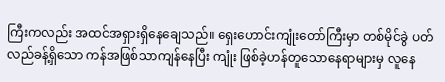ကြီးကလည်း အထင်အရှားရှိနေချေသည်။ ရှေးဟောင်းကျုံးတော်ကြီးမှာ တစ်မိုင်ခွဲ ပတ်လည်ခန့်ရှိသော ကန်အဖြစ်သာကျန်နေပြီး ကျုံး ဖြစ်ခဲ့ဟန်တူသောနေရာများမှ လူနေ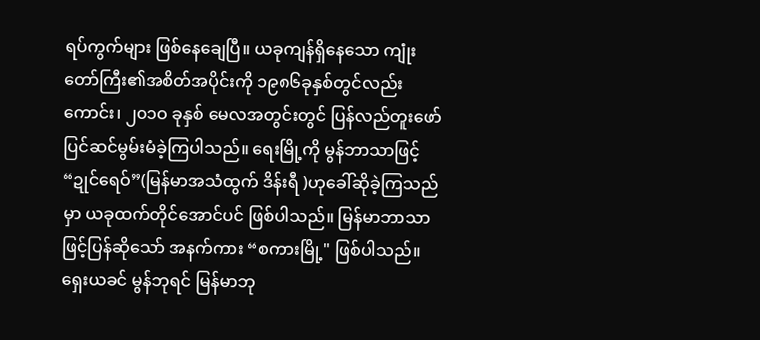ရပ်ကွက်များ ဖြစ်နေချေပြီ။ ယခုကျန်ရှိနေသော ကျုံးတော်ကြီး၏အစိတ်အပိုင်းကို ၁၉၈၆ခုနှစ်တွင်လည်းကောင်း၊ ၂၀၁ဝ ခုနှစ် မေလအတွင်းတွင် ပြန်လည်တူးဖော် ပြင်ဆင်မွမ်းမံခဲ့ကြပါသည်။ ရေးမြို့ကို မွန်ဘာသာဖြင့် “ဍုင်ရေဝ်”(မြန်မာအသံထွက် ဒိန်းရီ )ဟုခေါ်ဆိုခဲ့ကြသည်မှာ ယခုထက်တိုင်အောင်ပင် ဖြစ်ပါသည်။ မြန်မာဘာသာဖြင့်ပြန်ဆိုသော် အနက်ကား “စကားမြို့" ဖြစ်ပါသည်။ ရှေးယခင် မွန်ဘုရင် မြန်မာဘု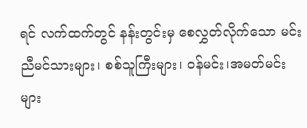ရင် လက်ထက်တွင် နန်းတွင်းမှ စေလွှတ်လိုက်သော မင်းညီမင်သားများ၊ စစ်သူကြီးများ၊ ဝန်မင်း၊အမတ်မင်းများ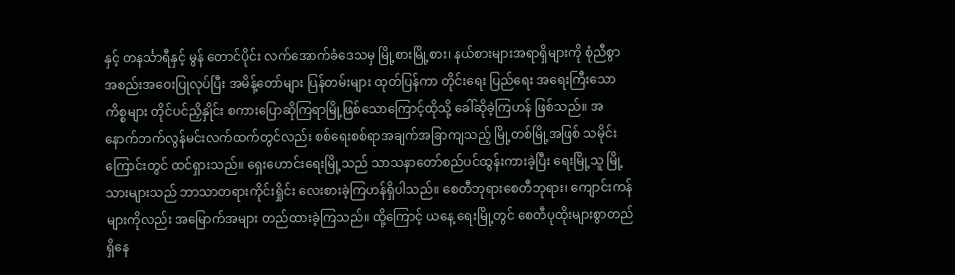နှင့် တနင်္သာရီနှင့် မွန် တောင်ပိုင်း လက်အောက်ခံဒေသမှ မြို့စားမြို့စား၊ နယ်စားများအရာရှိများကို စုံညီစွာအစည်းအဝေးပြုလုပ်ပြီး အမိန့်တော်များ ပြန်တမ်းများ ထုတ်ပြန်ကာ တိုင်းရေး ပြည်ရေး အရေးကြီးသောကိစ္စများ တိုင်ပင်ညှိနှိုင်း စကားပြောဆိုကြရာမြို့ဖြစ်သောကြောင့်ထိုသို့ ခေါ်ဆိုခဲ့ကြဟန် ဖြစ်သည်။ အနောက်ဘက်လွန်မင်းလက်ထက်တွင်လည်း စစ်ရေးစစ်ရာအချက်အခြာကျသည့် မြို့တစ်မြို့အဖြစ် သမိုင်းကြောင်းတွင် ထင်ရှားသည်။ ရှေးဟောင်းရေးမြို့သည် သာသနာတော်စည်ပင်ထွန်းကားခဲ့ပြီး ရေးမြို့သူ မြို့သားများသည် ဘာသာတရားကိုင်းရှိုင်း လေးစားခဲ့ကြဟန်ရှိပါသည်။ စေတီဘုရားစေတီဘုရား၊ ကျောင်းကန်များကိုလည်း အမြောက်အများ တည်ထားခဲ့ကြသည်။ ထို့ကြောင့် ယနေ့ ရေးမြို့တွင် စေတီပုထိုးများစွာတည်ရှိနေ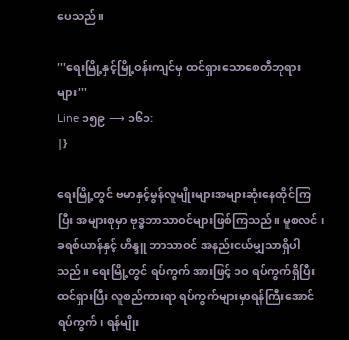ပေသည်။

'''ရေးမြို့နှင့်မြို့ဝန်းကျင်မှ ထင်ရှားသောစေတီဘုရားများ'''
Line ၁၅၉ ⟶ ၁၆၁:
|}

ရေးမြို့တွင် ဗမာနှင့်မွန်လူမျိုးများအများဆုံးနေထိုင်ကြပြီး အများစုမှာ ဗုဒ္ဓဘာသာဝင်များဖြစ်ကြသည်။ မူစလင် ၊ ခရစ်ယာန်နှင့် ဟိန္ဒူ ဘာသာဝင် အနည်းငယ်မျှသာရှိပါသည်။ ရေးမြို့တွင် ရပ်ကွက် အားဖြင့် ၁ဝ ရပ်ကွက်ရှိပြီး ထင်ရှားပြီး လူစည်ကားရာ ရပ်ကွက်များမှာရန်ကြီးအောင်ရပ်ကွက်၊ ရန်မျိုး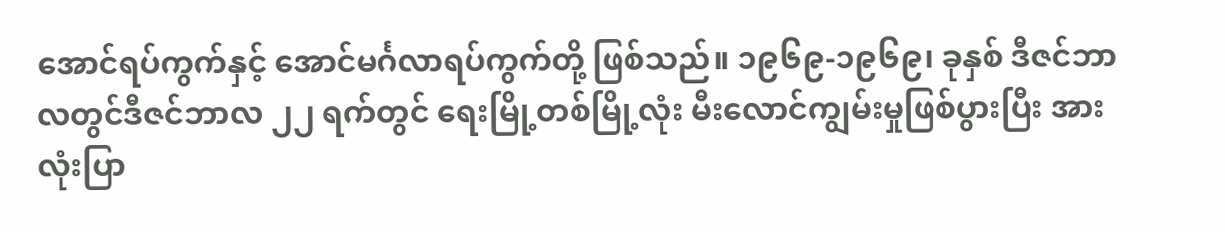အောင်ရပ်ကွက်နှင့် အောင်မင်္ဂလာရပ်ကွက်တို့ ဖြစ်သည်။ ၁၉၆၉-၁၉၆၉၊ ခုနှစ် ဒီဇင်ဘာလတွင်ဒီဇင်ဘာလ ၂၂ ရက်တွင် ရေးမြို့တစ်မြို့လုံး မီးလောင်ကျွမ်းမှုဖြစ်ပွားပြီး အားလုံးပြာ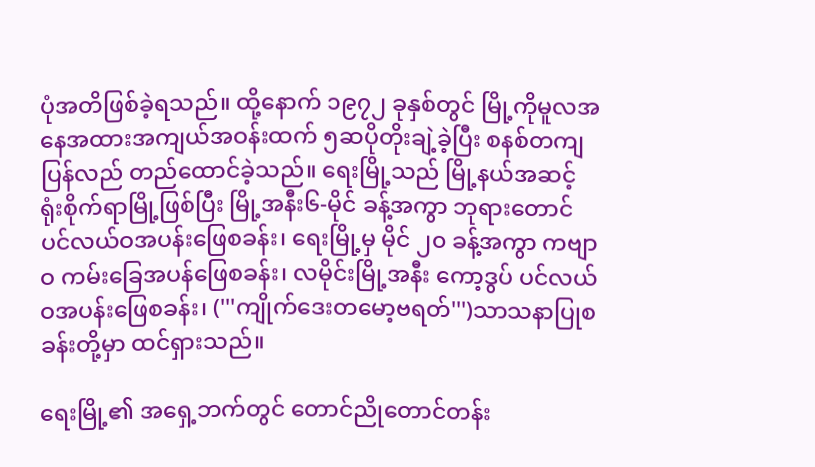ပုံအတိဖြစ်ခဲ့ရသည်။ ထို့နောက် ၁၉၇၂ ခုနှစ်တွင် မြို့ကိုမူလအနေအထားအကျယ်အဝန်းထက် ၅ဆပိုတိုးချဲ့ခဲ့ပြီး စနစ်တကျပြန်လည် တည်ထောင်ခဲ့သည်။ ရေးမြို့သည် မြို့နယ်အဆင့် ရုံးစိုက်ရာမြို့ဖြစ်ပြီး ‌မြို့အနီး‌၆-မိုင် ခန့်အကွာ ဘုရားတောင်ပင်လယ်ဝအပန်းဖြေစခန်း၊ ရေးမြို့မှ မိုင် ၂၀ ခန့်အကွာ ကဗျာဝ ကမ်းခြေအပန်ဖြေစခန်း၊ လမိုင်းမြို့အနီး ကော့ဒွပ် ပင်လယ်ဝအပန်းဖြေစခန်း၊ ('''ကျိုက်ဒေးတမော့ဗရတ်''')သာသနာပြုစခန်းတို့မှာ ထင်ရှားသည်။

ရေးမြို့၏ အရှေ့ဘက်တွင် တောင်ညိုတောင်တန်း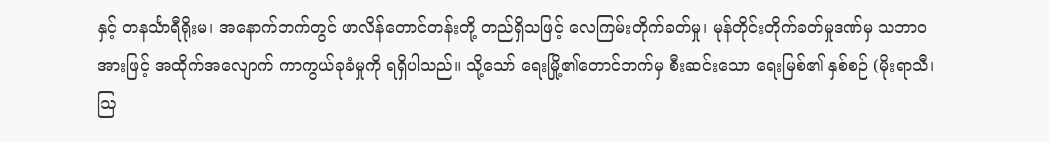နှင့် တနင်္သာရီရိုးမ၊ အနောက်ဘက်တွင် ဖာလိန်တောင်တန်းတို့ တည်ရှိသဖြင့် လေကြမ်းတိုက်ခတ်မှု၊ မုန်တိုင်းတိုက်ခတ်မှုဒဏ်မှ သဘာဝအားဖြင့် အထိုက်အလျောက် ကာကွယ်ခုခံမှုကို ရရှိပါသည်။ သို့သော် ရေးမြို့၏တောင်ဘက်မှ စီးဆင်းသော ရေးမြစ်၏ နှစ်စဉ် (မိုးရာသီ၊ ဩ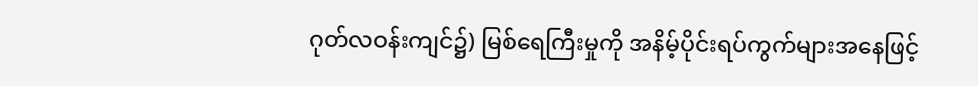ဂုတ်လဝန်းကျင်၌) မြစ်ရေကြီးမှုကို အနိမ့်ပိုင်းရပ်ကွက်များအနေဖြင့်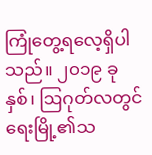ကြုံတွေ့ရလေ့ရှိပါသည်။ ၂၀၁၉ ခုနှစ်၊ ဩဂုတ်လတွင် ရေးမြို့၏သ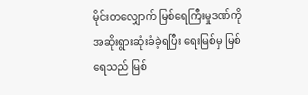မိုင်းတလျှောက် မြစ်ရေကြီးမှုဒဏ်ကို အဆိုးရွားဆုံးခံခဲ့ရပြီး ရေးမြစ်မှ မြစ်ရေသည် မြစ်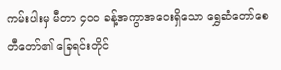ကမ်းပါးမှ မီတာ ၄၀၀ ခန့်အကွာအဝေးရှိသော ရွှေဆံတော်စေတီတော်၏ ခြေရင်းတိုင်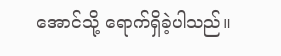အောင်သို့ ရောက်ရှိခဲ့ပါသည်။